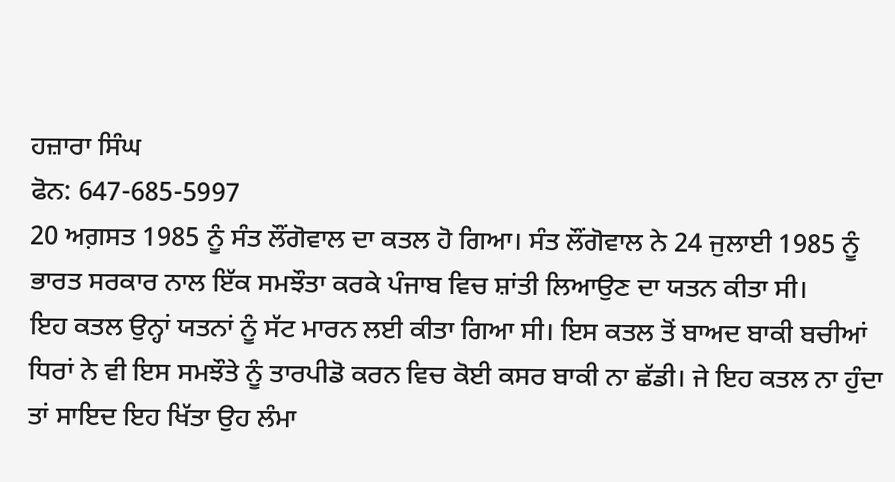ਹਜ਼ਾਰਾ ਸਿੰਘ
ਫੋਨ: 647-685-5997
20 ਅਗ਼ਸਤ 1985 ਨੂੰ ਸੰਤ ਲੌਂਗੋਵਾਲ ਦਾ ਕਤਲ ਹੋ ਗਿਆ। ਸੰਤ ਲੌਂਗੋਵਾਲ ਨੇ 24 ਜੁਲਾਈ 1985 ਨੂੰ ਭਾਰਤ ਸਰਕਾਰ ਨਾਲ ਇੱਕ ਸਮਝੌਤਾ ਕਰਕੇ ਪੰਜਾਬ ਵਿਚ ਸ਼ਾਂਤੀ ਲਿਆਉਣ ਦਾ ਯਤਨ ਕੀਤਾ ਸੀ।
ਇਹ ਕਤਲ ਉਨ੍ਹਾਂ ਯਤਨਾਂ ਨੂੰ ਸੱਟ ਮਾਰਨ ਲਈ ਕੀਤਾ ਗਿਆ ਸੀ। ਇਸ ਕਤਲ ਤੋਂ ਬਾਅਦ ਬਾਕੀ ਬਚੀਆਂ ਧਿਰਾਂ ਨੇ ਵੀ ਇਸ ਸਮਝੌਤੇ ਨੂੰ ਤਾਰਪੀਡੋ ਕਰਨ ਵਿਚ ਕੋਈ ਕਸਰ ਬਾਕੀ ਨਾ ਛੱਡੀ। ਜੇ ਇਹ ਕਤਲ ਨਾ ਹੁੰਦਾ ਤਾਂ ਸਾਇਦ ਇਹ ਖਿੱਤਾ ਉਹ ਲੰਮਾ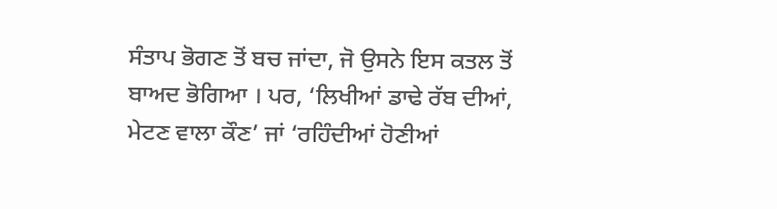ਸੰਤਾਪ ਭੋਗਣ ਤੋਂ ਬਚ ਜਾਂਦਾ, ਜੋ ਉਸਨੇ ਇਸ ਕਤਲ ਤੋਂ ਬਾਅਦ ਭੋਗਿਆ । ਪਰ, ‘ਲਿਖੀਆਂ ਡਾਢੇ ਰੱਬ ਦੀਆਂ, ਮੇਟਣ ਵਾਲਾ ਕੌਣ’ ਜਾਂ ‘ਰਹਿੰਦੀਆਂ ਹੋਣੀਆਂ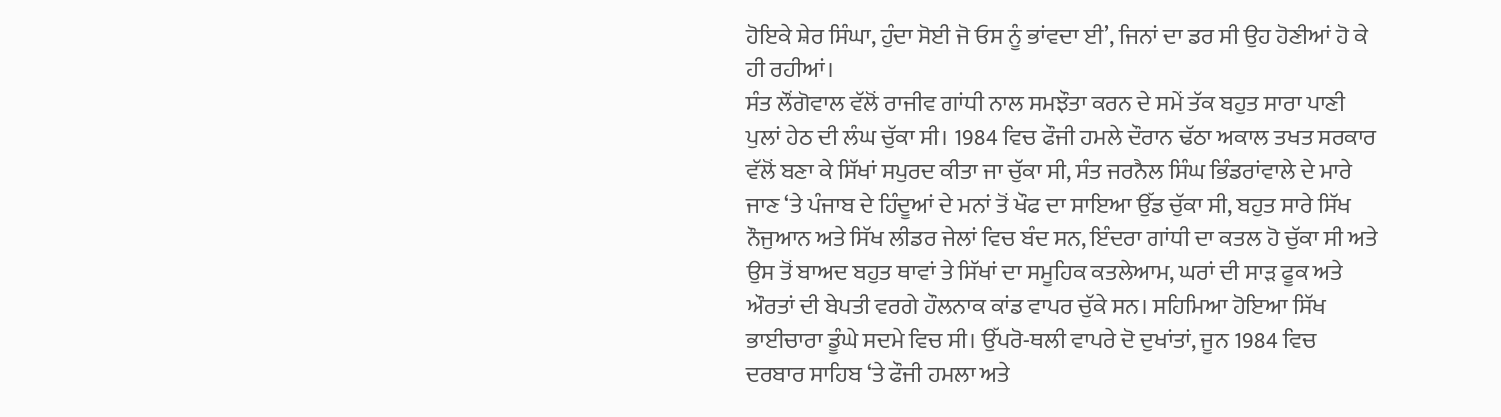ਹੋਇਕੇ ਸ਼ੇਰ ਸਿੰਘਾ, ਹੁੰਦਾ ਸੋਈ ਜੋ ਓਸ ਨੂੰ ਭਾਂਵਦਾ ਈ’, ਜਿਨਾਂ ਦਾ ਡਰ ਸੀ ਉਹ ਹੋਣੀਆਂ ਹੋ ਕੇ ਹੀ ਰਹੀਆਂ।
ਸੰਤ ਲੌਂਗੋਵਾਲ ਵੱਲੋਂ ਰਾਜੀਵ ਗਾਂਧੀ ਨਾਲ ਸਮਝੌਤਾ ਕਰਨ ਦੇ ਸਮੇਂ ਤੱਕ ਬਹੁਤ ਸਾਰਾ ਪਾਣੀ ਪੁਲਾਂ ਹੇਠ ਦੀ ਲੰਘ ਚੁੱਕਾ ਸੀ। 1984 ਵਿਚ ਫੌਜੀ ਹਮਲੇ ਦੌਰਾਨ ਢੱਠਾ ਅਕਾਲ ਤਖਤ ਸਰਕਾਰ ਵੱਲੋਂ ਬਣਾ ਕੇ ਸਿੱਖਾਂ ਸਪੁਰਦ ਕੀਤਾ ਜਾ ਚੁੱਕਾ ਸੀ, ਸੰਤ ਜਰਨੈਲ ਸਿੰਘ ਭਿੰਡਰਾਂਵਾਲੇ ਦੇ ਮਾਰੇ ਜਾਣ ‘ਤੇ ਪੰਜਾਬ ਦੇ ਹਿੰਦੂਆਂ ਦੇ ਮਨਾਂ ਤੋਂ ਖੌਫ ਦਾ ਸਾਇਆ ਉੱਡ ਚੁੱਕਾ ਸੀ, ਬਹੁਤ ਸਾਰੇ ਸਿੱਖ ਨੌਜੁਆਨ ਅਤੇ ਸਿੱਖ ਲੀਡਰ ਜੇਲਾਂ ਵਿਚ ਬੰਦ ਸਨ, ਇੰਦਰਾ ਗਾਂਧੀ ਦਾ ਕਤਲ ਹੋ ਚੁੱਕਾ ਸੀ ਅਤੇ ਉਸ ਤੋਂ ਬਾਅਦ ਬਹੁਤ ਥਾਵਾਂ ਤੇ ਸਿੱਖਾਂ ਦਾ ਸਮੂਹਿਕ ਕਤਲੇਆਮ, ਘਰਾਂ ਦੀ ਸਾੜ ਫੂਕ ਅਤੇ ਔਰਤਾਂ ਦੀ ਬੇਪਤੀ ਵਰਗੇ ਹੌਲਨਾਕ ਕਾਂਡ ਵਾਪਰ ਚੁੱਕੇ ਸਨ। ਸਹਿਮਿਆ ਹੋਇਆ ਸਿੱਖ ਭਾਈਚਾਰਾ ਡੂੰਘੇ ਸਦਮੇ ਵਿਚ ਸੀ। ਉੱਪਰੋ-ਥਲੀ ਵਾਪਰੇ ਦੋ ਦੁਖਾਂਤਾਂ, ਜੂਨ 1984 ਵਿਚ ਦਰਬਾਰ ਸਾਹਿਬ ‘ਤੇ ਫੌਜੀ ਹਮਲਾ ਅਤੇ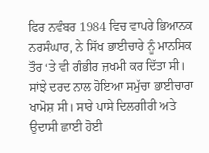ਫਿਰ ਨਵੰਬਰ 1984 ਵਿਚ ਵਾਪਰੇ ਭਿਆਨਕ ਨਰਸੰਘਾਰ, ਨੇ ਸਿੱਖ ਭਾਈਚਾਰੇ ਨੂੰ ਮਾਨਸਿਕ ਤੌਰ ‘ਤੇ ਵੀ ਗੰਭੀਰ ਜ਼ਖਮੀ ਕਰ ਦਿੱਤਾ ਸੀ। ਸਾਂਝੇ ਦਰਦ ਨਾਲ ਹੋਇਆ ਸਮੁੱਚਾ ਭਾਈਚਾਰਾ ਖਾਮੋਸ਼ ਸੀ। ਸਾਰੇ ਪਾਸੇ ਦਿਲਗੀਰੀ ਅਤੇ ਉਦਾਸੀ ਛਾਈ ਹੋਈ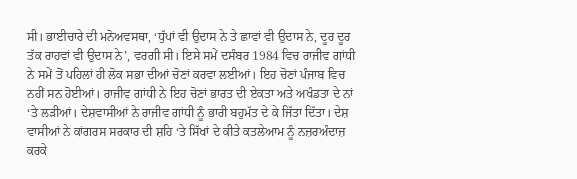ਸੀ। ਭਾਈਚਾਰੇ ਦੀ ਮਨੋਅਵਸਥਾ, ‘ਧੁੱਪਾਂ ਵੀ ਉਦਾਸ ਨੇ ਤੇ ਛਾਵਾਂ ਵੀ ਉਦਾਸ ਨੇ, ਦੂਰ ਦੂਰ ਤੱਕ ਰਾਹਵਾਂ ਵੀ ਉਦਾਸ ਨੇ’, ਵਰਗੀ ਸੀ। ਇਸੇ ਸਮੇਂ ਦਸੰਬਰ 1984 ਵਿਚ ਰਾਜੀਵ ਗਾਂਧੀ ਨੇ ਸਮੇਂ ਤੋਂ ਪਹਿਲਾਂ ਹੀ ਲੋਕ ਸਭਾ ਦੀਆਂ ਚੋਣਾਂ ਕਰਵਾ ਲਈਆਂ। ਇਹ ਚੋਣਾਂ ਪੰਜਾਬ ਵਿਚ ਨਹੀਂ ਸਨ ਹੋਈਆਂ। ਰਾਜੀਵ ਗਾਂਧੀ ਨੇ ਇਹ ਚੋਣਾਂ ਭਾਰਤ ਦੀ ਏਕਤਾ ਅਤੇ ਅਖੰਡਤਾ ਦੇ ਨਾਂ ‘ਤੇ ਲੜੀਆਂ। ਦੇਸ਼ਵਾਸੀਆਂ ਨੇ ਰਾਜੀਵ ਗਾਂਧੀ ਨੂੰ ਭਾਰੀ ਬਹੁਮੱਤ ਦੇ ਕੇ ਜਿੱਤਾ ਦਿੱਤਾ। ਦੇਸ਼ ਵਾਸੀਆਂ ਨੇ ਕਾਂਗਰਸ ਸਰਕਾਰ ਦੀ ਸ਼ਹਿ ‘ਤੇ ਸਿੱਖਾਂ ਦੇ ਕੀਤੇ ਕਤਲੇਆਮ ਨੂੰ ਨਜ਼ਰਅੰਦਾਜ਼ ਕਰਕੇ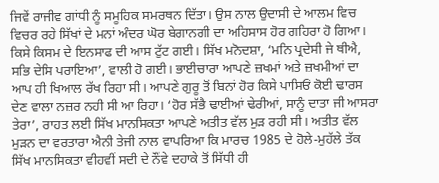ਜਿਵੇਂ ਰਾਜੀਵ ਗਾਂਧੀ ਨੂੰ ਸਮੂਹਿਕ ਸਮਰਥਨ ਦਿੱਤਾ। ਉਸ ਨਾਲ ਉਦਾਸੀ ਦੇ ਆਲਮ ਵਿਚ ਵਿਚਰ ਰਹੇ ਸਿੱਖਾਂ ਦੇ ਮਨਾਂ ਅੰਦਰ ਘੋਰ ਬੇਗਾਨਗੀ ਦਾ ਅਹਿਸਾਸ ਹੋਰ ਗਹਿਰਾ ਹੋ ਗਿਆ। ਕਿਸੇ ਕਿਸਮ ਦੇ ਇਨਸਾਫ ਦੀ ਆਸ ਟੁੱਟ ਗਈ। ਸਿੱਖ ਮਨੋਦਸ਼ਾ, ‘ਮਨਿ ਪ੍ਰਦੇਸੀ ਜੇ ਥੀਐ, ਸਭਿ ਦੇਸਿ ਪਰਾਇਆ’, ਵਾਲੀ ਹੋ ਗਈ। ਭਾਈਚਾਰਾ ਆਪਣੇ ਜ਼ਖਮਾਂ ਅਤੇ ਜ਼ਖਮੀਆਂ ਦਾ ਆਪ ਹੀ ਖਿਆਲ ਰੱਖ ਰਿਹਾ ਸੀ। ਆਪਣੇ ਗੁਰੂ ਤੋਂ ਬਿਨਾਂ ਹੋਰ ਕਿਸੇ ਪਾਸਿਓਂ ਕੋਈ ਢਾਰਸ ਦੇਣ ਵਾਲਾ ਨਜ਼ਰ ਨਹੀ ਸੀ ਆ ਰਿਹਾ। ‘ਹੋਰ ਸੱਭੈ ਢਾਈਆਂ ਢੇਰੀਆਂ, ਸਾਨੂੰ ਦਾਤਾ ਜੀ ਆਸਰਾ ਤੇਰਾ’, ਰਾਹਤ ਲਈ ਸਿੱਖ ਮਾਨਸਿਕਤਾ ਆਪਣੇ ਅਤੀਤ ਵੱਲ ਮੁੜ ਰਹੀ ਸੀ। ਅਤੀਤ ਵੱਲ ਮੁੜਨ ਦਾ ਵਰਤਾਰਾ ਐਨੀ ਤੇਜੀ ਨਾਲ ਵਾਪਰਿਆ ਕਿ ਮਾਰਚ 1985 ਦੇ ਹੋਲੇ-ਮੁਹੱਲੇ ਤੱਕ ਸਿੱਖ ਮਾਨਸਿਕਤਾ ਵੀਹਵੀਂ ਸਦੀ ਦੇ ਨੌਂਵੇ ਦਹਾਕੇ ਤੋਂ ਸਿੱਧੀ ਹੀ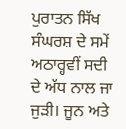ਪੁਰਾਤਨ ਸਿੱਖ ਸੰਘਰਸ਼ ਦੇ ਸਮੇਂ ਅਠਾਰ੍ਹਵੀਂ ਸਦੀ ਦੇ ਅੱਧ ਨਾਲ ਜਾ ਜੁੜੀ। ਜੂਨ ਅਤੇ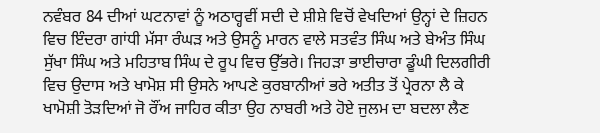ਨਵੰਬਰ 84 ਦੀਆਂ ਘਟਨਾਵਾਂ ਨੂੰ ਅਠਾਰ੍ਹਵੀਂ ਸਦੀ ਦੇ ਸ਼ੀਸ਼ੇ ਵਿਚੋਂ ਵੇਖਦਿਆਂ ਉਨ੍ਹਾਂ ਦੇ ਜ਼ਿਹਨ ਵਿਚ ਇੰਦਰਾ ਗਾਂਧੀ ਮੱਸਾ ਰੰਘੜ ਅਤੇ ਉਸਨੂੰ ਮਾਰਨ ਵਾਲੇ ਸਤਵੰਤ ਸਿੰਘ ਅਤੇ ਬੇਅੰਤ ਸਿੰਘ ਸੁੱਖਾ ਸਿੰਘ ਅਤੇ ਮਹਿਤਾਬ ਸਿੰਘ ਦੇ ਰੂਪ ਵਿਚ ਉੱਭਰੇ। ਜਿਹੜਾ ਭਾਈਚਾਰਾ ਡੂੰਘੀ ਦਿਲਗੀਰੀ ਵਿਚ ਉਦਾਸ ਅਤੇ ਖਾਮੋਸ਼ ਸੀ ਉਸਨੇ ਆਪਣੇ ਕੁਰਬਾਨੀਆਂ ਭਰੇ ਅਤੀਤ ਤੋਂ ਪ੍ਰੇਰਨਾ ਲੈ ਕੇ ਖਾਮੋਸ਼ੀ ਤੋੜਦਿਆਂ ਜੋ ਰੌਂਅ ਜਾਹਿਰ ਕੀਤਾ ਉਹ ਨਾਬਰੀ ਅਤੇ ਹੋਏ ਜੁਲਮ ਦਾ ਬਦਲਾ ਲੈਣ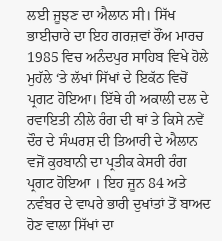ਲਈ ਜੂਝਣ ਦਾ ਐਲਾਨ ਸੀ। ਸਿੱਖ ਭਾਈਚਾਰੇ ਦਾ ਇਹ ਗਰਜ਼ਵਾਂ ਰੌਂਅ ਮਾਰਚ 1985 ਵਿਚ ਅਨੰਦਪੁਰ ਸਾਹਿਬ ਵਿਖੇ ਹੋਲੇ ਮੁਹੱਲੇ ‘ਤੇ ਲੱਖਾਂ ਸਿੱਖਾਂ ਦੇ ਇਕੱਠ ਵਿਚੋਂ ਪ੍ਰਗਟ ਹੋਇਆ। ਇੱਥੇ ਹੀ ਅਕਾਲੀ ਦਲ ਦੇ ਰਵਾਇਤੀ ਨੀਲੇ ਰੰਗ ਦੀ ਥਾਂ ਤੇ ਕਿਸੇ ਨਵੇਂ ਦੌਰ ਦੇ ਸੰਘਰਸ਼ ਦੀ ਤਿਆਰੀ ਦੇ ਐਲਾਨ ਵਜੋਂ ਕੁਰਬਾਨੀ ਦਾ ਪ੍ਰਤੀਕ ਕੇਸਰੀ ਰੰਗ ਪ੍ਰਗਟ ਹੋਇਆ । ਇਹ ਜੂਨ 84 ਅਤੇ ਨਵੰਬਰ ਦੇ ਵਾਪਰੇ ਭਾਰੀ ਦੁਖਾਂਤਾਂ ਤੋਂ ਬਾਅਦ ਹੋਣ ਵਾਲਾ ਸਿੱਖਾਂ ਦਾ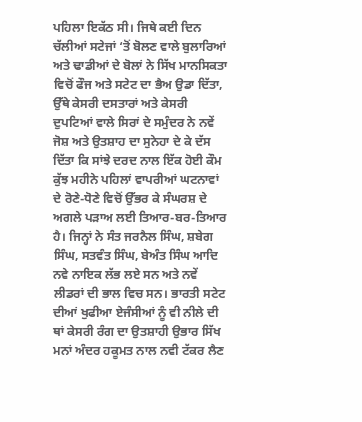ਪਹਿਲਾ ਇਕੱਠ ਸੀ। ਜਿਥੇ ਕਈ ਦਿਨ ਚੱਲੀਆਂ ਸਟੇਜਾਂ ‘ਤੋਂ ਬੋਲਣ ਵਾਲੇ ਬੁਲਾਰਿਆਂ ਅਤੇ ਢਾਡੀਆਂ ਦੇ ਬੋਲਾਂ ਨੇ ਸਿੱਖ ਮਾਨਸਿਕਤਾ ਵਿਚੋਂ ਫੌਜ ਅਤੇ ਸਟੇਟ ਦਾ ਭੈਅ ਉਡਾ ਦਿੱਤਾ, ਉੱਥੇ ਕੇਸਰੀ ਦਸਤਾਰਾਂ ਅਤੇ ਕੇਸਰੀ ਦੁਪਟਿਆਂ ਵਾਲੇ ਸਿਰਾਂ ਦੇ ਸਮੁੰਦਰ ਨੇ ਨਵੇਂ ਜੋਸ਼ ਅਤੇ ਉਤਸ਼ਾਹ ਦਾ ਸੁਨੇਹਾ ਦੇ ਕੇ ਦੱਸ ਦਿੱਤਾ ਕਿ ਸਾਂਝੇ ਦਰਦ ਨਾਲ ਇੱਕ ਹੋਈ ਕੌਮ ਕੁੱਝ ਮਹੀਨੇ ਪਹਿਲਾਂ ਵਾਪਰੀਆਂ ਘਟਨਾਵਾਂ ਦੇ ਰੋਣੇ-ਧੋਣੇ ਵਿਚੋਂ ਉੱਭਰ ਕੇ ਸੰਘਰਸ਼ ਦੇ ਅਗਲੇ ਪੜਾਅ ਲਈ ਤਿਆਰ-ਬਰ-ਤਿਆਰ ਹੈ। ਜਿਨ੍ਹਾਂ ਨੇ ਸੰਤ ਜਰਨੈਲ ਸਿੰਘ, ਸ਼ਬੇਗ ਸਿੰਘ, ਸਤਵੰਤ ਸਿੰਘ, ਬੇਅੰਤ ਸਿੰਘ ਆਦਿ ਨਵੇ ਨਾਇਕ ਲੱਭ ਲਏ ਸਨ ਅਤੇ ਨਵੇਂ ਲੀਡਰਾਂ ਦੀ ਭਾਲ ਵਿਚ ਸਨ। ਭਾਰਤੀ ਸਟੇਟ ਦੀਆਂ ਖੁਫੀਆ ਏਜੰਸੀਆਂ ਨੂੰ ਵੀ ਨੀਲੇ ਦੀ ਥਾਂ ਕੇਸਰੀ ਰੰਗ ਦਾ ਉਤਸ਼ਾਹੀ ਉਭਾਰ ਸਿੱਖ ਮਨਾਂ ਅੰਦਰ ਹਕੂਮਤ ਨਾਲ ਨਵੀ ਟੱਕਰ ਲੈਣ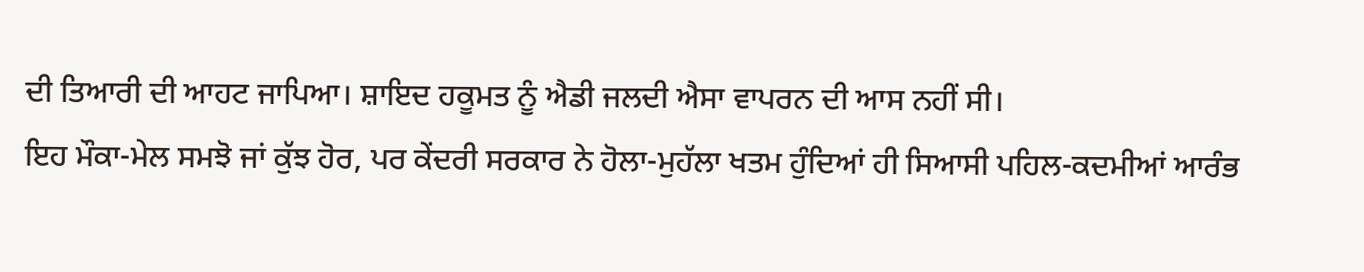ਦੀ ਤਿਆਰੀ ਦੀ ਆਹਟ ਜਾਪਿਆ। ਸ਼ਾਇਦ ਹਕੂਮਤ ਨੂੰ ਐਡੀ ਜਲਦੀ ਐਸਾ ਵਾਪਰਨ ਦੀ ਆਸ ਨਹੀਂ ਸੀ।
ਇਹ ਮੌਕਾ-ਮੇਲ ਸਮਝੋ ਜਾਂ ਕੁੱਝ ਹੋਰ, ਪਰ ਕੇਂਦਰੀ ਸਰਕਾਰ ਨੇ ਹੋਲਾ-ਮੁਹੱਲਾ ਖਤਮ ਹੁੰਦਿਆਂ ਹੀ ਸਿਆਸੀ ਪਹਿਲ-ਕਦਮੀਆਂ ਆਰੰਭ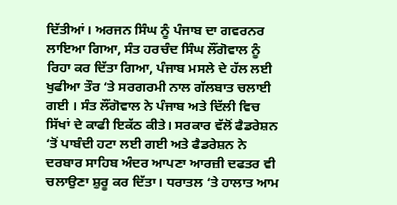ਦਿੱਤੀਆਂ। ਅਰਜਨ ਸਿੰਘ ਨੂੰ ਪੰਜਾਬ ਦਾ ਗਵਰਨਰ ਲਾਇਆ ਗਿਆ, ਸੰਤ ਹਰਚੰਦ ਸਿੰਘ ਲੌਂਗੋਵਾਲ ਨੂੰ ਰਿਹਾ ਕਰ ਦਿੱਤਾ ਗਿਆ, ਪੰਜਾਬ ਮਸਲੇ ਦੇ ਹੱਲ ਲਈ ਖੁਫੀਆ ਤੌਰ ‘ਤੇ ਸਰਗਰਮੀ ਨਾਲ ਗੱਲਬਾਤ ਚਲਾਈ ਗਈ । ਸੰਤ ਲੌਂਗੋਵਾਲ ਨੇ ਪੰਜਾਬ ਅਤੇ ਦਿੱਲੀ ਵਿਚ ਸਿੱਖਾਂ ਦੇ ਕਾਫੀ ਇਕੱਠ ਕੀਤੇ। ਸਰਕਾਰ ਵੱਲੋਂ ਫੈਡਰੇਸ਼ਨ ‘ਤੋਂ ਪਾਬੰਦੀ ਹਟਾ ਲਈ ਗਈ ਅਤੇ ਫੈਡਰੇਸ਼ਨ ਨੇ ਦਰਬਾਰ ਸਾਹਿਬ ਅੰਦਰ ਆਪਣਾ ਆਰਜ਼ੀ ਦਫਤਰ ਵੀ ਚਲਾਉਣਾ ਸ਼ੁਰੂ ਕਰ ਦਿੱਤਾ। ਧਰਾਤਲ ‘ਤੇ ਹਾਲਾਤ ਆਮ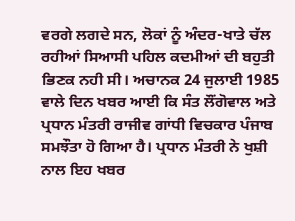ਵਰਗੇ ਲਗਦੇ ਸਨ, ਲੋਕਾਂ ਨੂੰ ਅੰਦਰ-ਖਾਤੇ ਚੱਲ ਰਹੀਆਂ ਸਿਆਸੀ ਪਹਿਲ ਕਦਮੀਆਂ ਦੀ ਬਹੁਤੀ ਭਿਣਕ ਨਹੀ ਸੀ। ਅਚਾਨਕ 24 ਜੁਲਾਈ 1985 ਵਾਲੇ ਦਿਨ ਖਬਰ ਆਈ ਕਿ ਸੰਤ ਲੌਂਗੋਵਾਲ ਅਤੇ ਪ੍ਰਧਾਨ ਮੰਤਰੀ ਰਾਜੀਵ ਗਾਂਧੀ ਵਿਚਕਾਰ ਪੰਜਾਬ ਸਮਝੌਤਾ ਹੋ ਗਿਆ ਹੈ। ਪ੍ਰਧਾਨ ਮੰਤਰੀ ਨੇ ਖੁਸ਼ੀ ਨਾਲ ਇਹ ਖਬਰ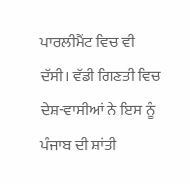ਪਾਰਲੀਮੈਂਟ ਵਿਚ ਵੀ ਦੱਸੀ। ਵੱਡੀ ਗਿਣਤੀ ਵਿਚ ਦੇਸ਼-ਵਾਸੀਆਂ ਨੇ ਇਸ ਨੂੰ ਪੰਜਾਬ ਦੀ ਸ਼ਾਂਤੀ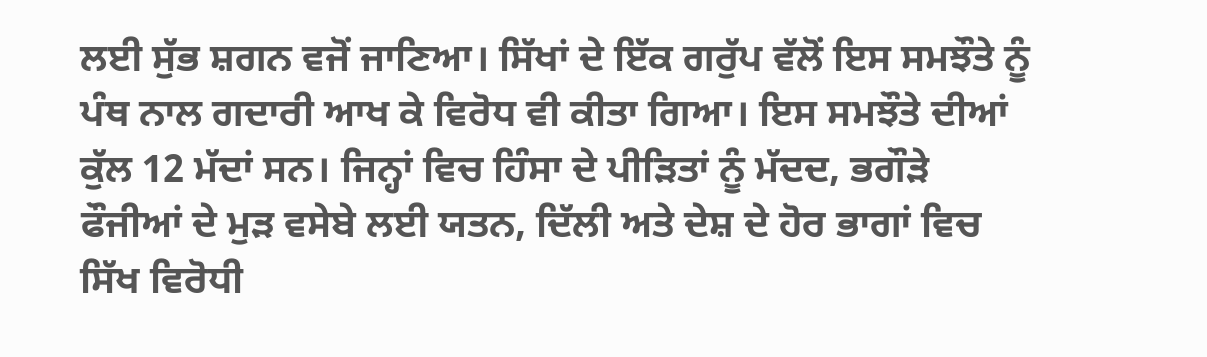ਲਈ ਸੁੱਭ ਸ਼ਗਨ ਵਜੋਂ ਜਾਣਿਆ। ਸਿੱਖਾਂ ਦੇ ਇੱਕ ਗਰੁੱਪ ਵੱਲੋਂ ਇਸ ਸਮਝੌਤੇ ਨੂੰ ਪੰਥ ਨਾਲ ਗਦਾਰੀ ਆਖ ਕੇ ਵਿਰੋਧ ਵੀ ਕੀਤਾ ਗਿਆ। ਇਸ ਸਮਝੌਤੇ ਦੀਆਂ ਕੁੱਲ 12 ਮੱਦਾਂ ਸਨ। ਜਿਨ੍ਹਾਂ ਵਿਚ ਹਿੰਸਾ ਦੇ ਪੀੜਿਤਾਂ ਨੂੰ ਮੱਦਦ, ਭਗੌੜੇ ਫੌਜੀਆਂ ਦੇ ਮੁੜ ਵਸੇਬੇ ਲਈ ਯਤਨ, ਦਿੱਲੀ ਅਤੇ ਦੇਸ਼ ਦੇ ਹੋਰ ਭਾਗਾਂ ਵਿਚ ਸਿੱਖ ਵਿਰੋਧੀ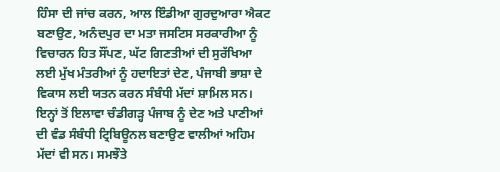ਹਿੰਸਾ ਦੀ ਜਾਂਚ ਕਰਨ, ਆਲ ਇੰਡੀਆ ਗੁਰਦੁਆਰਾ ਐਕਟ ਬਣਾਉਣ, ਅਨੰਦਪੁਰ ਦਾ ਮਤਾ ਜਸਟਿਸ ਸਰਕਾਰੀਆ ਨੂੰ ਵਿਚਾਰਨ ਹਿਤ ਸੌਂਪਣ, ਘੱਟ ਗਿਣਤੀਆਂ ਦੀ ਸੁਰੱਖਿਆ ਲਈ ਮੁੱਖ ਮੰਤਰੀਆਂ ਨੂੰ ਹਦਾਇਤਾਂ ਦੇਣ, ਪੰਜਾਬੀ ਭਾਸ਼ਾ ਦੇ ਵਿਕਾਸ ਲਈ ਯਤਨ ਕਰਨ ਸੰਬੰਧੀ ਮੱਦਾਂ ਸ਼ਾਮਿਲ ਸਨ। ਇਨ੍ਹਾਂ ਤੋਂ ਇਲਾਵਾ ਚੰਡੀਗੜ੍ਹ ਪੰਜਾਬ ਨੂੰ ਦੇਣ ਅਤੇ ਪਾਣੀਆਂ ਦੀ ਵੰਡ ਸੰਬੰਧੀ ਟ੍ਰਿਬਿਊਨਲ ਬਣਾਉਣ ਵਾਲੀਆਂ ਅਹਿਮ ਮੱਦਾਂ ਵੀ ਸਨ। ਸਮਝੌਤੇ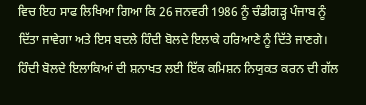ਵਿਚ ਇਹ ਸਾਫ ਲਿਖਿਆ ਗਿਆ ਕਿ 26 ਜਨਵਰੀ 1986 ਨੂੰ ਚੰਡੀਗੜ੍ਹ ਪੰਜਾਬ ਨੂੰ ਦਿੱਤਾ ਜਾਵੇਗਾ ਅਤੇ ਇਸ ਬਦਲੇ ਹਿੰਦੀ ਬੋਲਦੇ ਇਲਾਕੇ ਹਰਿਆਣੇ ਨੂੰ ਦਿੱਤੇ ਜਾਣਗੇ। ਹਿੰਦੀ ਬੋਲਦੇ ਇਲਾਕਿਆਂ ਦੀ ਸ਼ਨਾਖਤ ਲਈ ਇੱਕ ਕਮਿਸ਼ਨ ਨਿਯੁਕਤ ਕਰਨ ਦੀ ਗੱਲ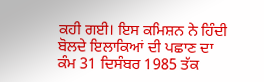ਕਹੀ ਗਈ। ਇਸ ਕਮਿਸ਼ਨ ਨੇ ਹਿੰਦੀ ਬੋਲਦੇ ਇਲਾਕਿਆਂ ਦੀ ਪਛਾਣ ਦਾ ਕੰਮ 31 ਦਿਸੰਬਰ 1985 ਤੱਕ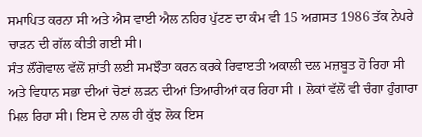ਸਮਾਪਿਤ ਕਰਨਾ ਸੀ ਅਤੇ ਐਸ ਵਾਈ ਐਲ ਨਹਿਰ ਪੁੱਟਣ ਦਾ ਕੰਮ ਵੀ 15 ਅਗ਼ਸਤ 1986 ਤੱਕ ਨੇਪਰੇ ਚਾੜਨ ਦੀ ਗੱਲ ਕੀਤੀ ਗਈ ਸੀ।
ਸੰਤ ਲੌਂਗੋਵਾਲ ਵੱਲੋਂ ਸ਼ਾਂਤੀ ਲਈ ਸਮਝੌਤਾ ਕਰਨ ਕਰਕੇ ਰਿਵਾੲਤੀ ਅਕਾਲੀ ਦਲ ਮਜ਼ਬੂਤ ਹੋ ਰਿਹਾ ਸੀ ਅਤੇ ਵਿਧਾਨ ਸਭਾ ਦੀਆਂ ਚੋਣਾਂ ਲੜਨ ਦੀਆਂ ਤਿਆਰੀਆਂ ਕਰ ਰਿਹਾ ਸੀ । ਲੋਕਾਂ ਵੱਲੋਂ ਵੀ ਚੰਗਾ ਹੁੰਗਾਰਾ ਮਿਲ ਰਿਹਾ ਸੀ। ਇਸ ਦੇ ਨਾਲ ਹੀ ਕੁੱਝ ਲੋਕ ਇਸ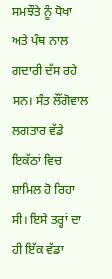ਸਮਝੌਤੇ ਨੂੰ ਧੋਖਾ ਅਤੇ ਪੰਥ ਨਾਲ ਗਦਾਰੀ ਦੱਸ ਰਹੇ ਸਨ। ਸੰਤ ਲੌਂਗੋਵਾਲ ਲਗਤਾਰ ਵੱਡੇ ਇਕੱਠਾਂ ਵਿਚ ਸ਼ਾਮਿਲ ਹੋ ਰਿਹਾ ਸੀ। ਇਸੇ ਤਰ੍ਹਾਂ ਦਾ ਹੀ ਇੱਕ ਵੱਡਾ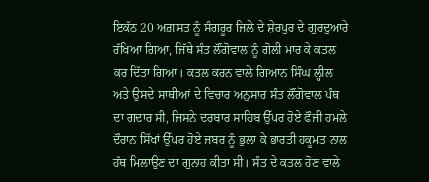ਇਕੱਠ 20 ਅਗ਼ਸਤ ਨੂੰ ਸੰਗਰੂਰ ਜਿਲੇ ਦੇ ਸ਼ੇਰਪੁਰ ਦੇ ਗੁਰਦੁਆਰੇ ਰੱਖਿਆ ਗਿਆ, ਜਿੱਥੇ ਸੰਤ ਲੌਂਗੋਵਾਲ ਨੂੰ ਗੋਲੀ ਮਾਰ ਕੇ ਕਤਲ ਕਰ ਦਿੱਤਾ ਗਿਆ। ਕਤਲ ਕਰਨ ਵਾਲੇ ਗਿਆਨ ਸਿੰਘ ਲ੍ਹੀਲ ਅਤੇ ਉਸਦੇ ਸਾਥੀਆਂ ਦੇ ਵਿਚਾਰ ਅਨੁਸਾਰ ਸੰਤ ਲੌਂਗੋਵਾਲ ਪੰਥ ਦਾ ਗਦਾਰ ਸੀ, ਜਿਸਨੇ ਦਰਬਾਰ ਸਾਹਿਬ ਉੱਪਰ ਹੋਏ ਫੌਜੀ ਹਮਲੇ ਦੌਰਾਨ ਸਿੱਖਾਂ ਉੱਪਰ ਹੋਏ ਜਬਰ ਨੂੰ ਭੁਲਾ ਕੇ ਭਾਰਤੀ ਹਕੂਮਤ ਨਾਲ ਹੱਥ ਮਿਲਾਉਣ ਦਾ ਗੁਨਾਹ ਕੀਤਾ ਸੀ। ਸੰਤ ਦੇ ਕਤਲ ਹੋਣ ਵਾਲੇ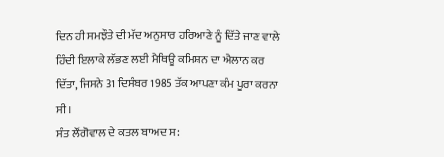ਦਿਨ ਹੀ ਸਮਝੌਤੇ ਦੀ ਮੱਦ ਅਨੁਸਾਰ ਹਰਿਆਣੇ ਨੂੰ ਦਿੱਤੇ ਜਾਣ ਵਾਲੇ ਹਿੰਦੀ ਇਲਾਕੇ ਲੱਭਣ ਲਈ ਮੈਥਿਊ ਕਮਿਸ਼ਨ ਦਾ ਐਲਾਨ ਕਰ ਦਿੱਤਾ, ਜਿਸਨੇ 31 ਦਿਸੰਬਰ 1985 ਤੱਕ ਆਪਣਾ ਕੰਮ ਪੂਰਾ ਕਰਨਾ ਸੀ।
ਸੰਤ ਲੌਂਗੋਵਾਲ ਦੇ ਕਤਲ ਬਾਅਦ ਸ: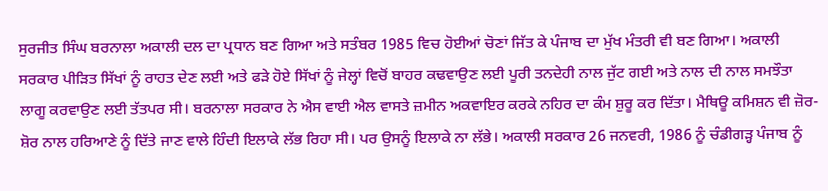ਸੁਰਜੀਤ ਸਿੰਘ ਬਰਨਾਲਾ ਅਕਾਲੀ ਦਲ ਦਾ ਪ੍ਰਧਾਨ ਬਣ ਗਿਆ ਅਤੇ ਸਤੰਬਰ 1985 ਵਿਚ ਹੋਈਆਂ ਚੋਣਾਂ ਜਿੱਤ ਕੇ ਪੰਜਾਬ ਦਾ ਮੁੱਖ ਮੰਤਰੀ ਵੀ ਬਣ ਗਿਆ। ਅਕਾਲੀ ਸਰਕਾਰ ਪੀੜਿਤ ਸਿੱਖਾਂ ਨੂੰ ਰਾਹਤ ਦੇਣ ਲਈ ਅਤੇ ਫੜੇ ਹੋਏ ਸਿੱਖਾਂ ਨੂੰ ਜੇਲ੍ਹਾਂ ਵਿਚੋਂ ਬਾਹਰ ਕਢਵਾਉਣ ਲਈ ਪੂਰੀ ਤਨਦੇਹੀ ਨਾਲ ਜੁੱਟ ਗਈ ਅਤੇ ਨਾਲ ਦੀ ਨਾਲ ਸਮਝੌਤਾ ਲਾਗੂ ਕਰਵਾਉਣ ਲਈ ਤੱਤਪਰ ਸੀ। ਬਰਨਾਲਾ ਸਰਕਾਰ ਨੇ ਐਸ ਵਾਈ ਐਲ ਵਾਸਤੇ ਜ਼ਮੀਨ ਅਕਵਾਇਰ ਕਰਕੇ ਨਹਿਰ ਦਾ ਕੰਮ ਸ਼ੁਰੂ ਕਰ ਦਿੱਤਾ। ਮੈਥਿਊ ਕਮਿਸ਼ਨ ਵੀ ਜ਼ੋਰ-ਸ਼ੋਰ ਨਾਲ ਹਰਿਆਣੇ ਨੂੰ ਦਿੱਤੇ ਜਾਣ ਵਾਲੇ ਹਿੰਦੀ ਇਲਾਕੇ ਲੱਭ ਰਿਹਾ ਸੀ। ਪਰ ਉਸਨੂੰ ਇਲਾਕੇ ਨਾ ਲੱਭੇ। ਅਕਾਲੀ ਸਰਕਾਰ 26 ਜਨਵਰੀ, 1986 ਨੂੰ ਚੰਡੀਗੜ੍ਹ ਪੰਜਾਬ ਨੂੰ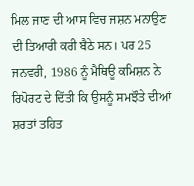ਮਿਲ ਜਾਣ ਦੀ ਆਸ ਵਿਚ ਜਸ਼ਨ ਮਨਾਉਣ ਦੀ ਤਿਆਰੀ ਕਰੀ ਬੈਠੇ ਸਨ। ਪਰ 25 ਜਨਵਰੀ, 1986 ਨੂੰ ਮੈਥਿਊ ਕਮਿਸ਼ਨ ਨੇ ਰਿਪੋਰਟ ਦੇ ਦਿੱਤੀ ਕਿ ਉਸਨੂੰ ਸਮਝੌਤੇ ਦੀਆਂ ਸ਼ਰਤਾਂ ਤਹਿਤ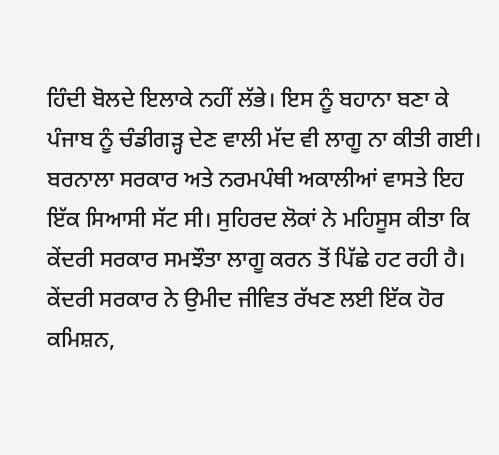ਹਿੰਦੀ ਬੋਲਦੇ ਇਲਾਕੇ ਨਹੀਂ ਲੱਭੇ। ਇਸ ਨੂੰ ਬਹਾਨਾ ਬਣਾ ਕੇ ਪੰਜਾਬ ਨੂੰ ਚੰਡੀਗੜ੍ਹ ਦੇਣ ਵਾਲੀ ਮੱਦ ਵੀ ਲਾਗੂ ਨਾ ਕੀਤੀ ਗਈ। ਬਰਨਾਲਾ ਸਰਕਾਰ ਅਤੇ ਨਰਮਪੰਥੀ ਅਕਾਲੀਆਂ ਵਾਸਤੇ ਇਹ ਇੱਕ ਸਿਆਸੀ ਸੱਟ ਸੀ। ਸੁਹਿਰਦ ਲੋਕਾਂ ਨੇ ਮਹਿਸੂਸ ਕੀਤਾ ਕਿ ਕੇਂਦਰੀ ਸਰਕਾਰ ਸਮਝੌਤਾ ਲਾਗੂ ਕਰਨ ਤੋਂ ਪਿੱਛੇ ਹਟ ਰਹੀ ਹੈ। ਕੇਂਦਰੀ ਸਰਕਾਰ ਨੇ ਉਮੀਦ ਜੀਵਿਤ ਰੱਖਣ ਲਈ ਇੱਕ ਹੋਰ ਕਮਿਸ਼ਨ,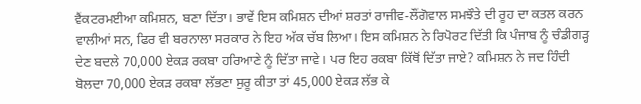ਵੈਂਕਟਰਮਈਆ ਕਮਿਸ਼ਨ, ਬਣਾ ਦਿੱਤਾ। ਭਾਵੇਂ ਇਸ ਕਮਿਸ਼ਨ ਦੀਆਂ ਸ਼ਰਤਾਂ ਰਾਜੀਵ-ਲੌਂਗੋਵਾਲ ਸਮਝੌਤੇ ਦੀ ਰੂਹ ਦਾ ਕਤਲ ਕਰਨ ਵਾਲੀਆਂ ਸਨ, ਫਿਰ ਵੀ ਬਰਨਾਲਾ ਸਰਕਾਰ ਨੇ ਇਹ ਅੱਕ ਚੱਬ ਲਿਆ। ਇਸ ਕਮਿਸ਼ਨ ਨੇ ਰਿਪੋਰਟ ਦਿੱਤੀ ਕਿ ਪੰਜਾਬ ਨੂੰ ਚੰਡੀਗੜ੍ਹ ਦੇਣ ਬਦਲੇ 70,000 ਏਕੜ ਰਕਬਾ ਹਰਿਆਣੇ ਨੂੰ ਦਿੱਤਾ ਜਾਵੇ। ਪਰ ਇਹ ਰਕਬਾ ਕਿੱਥੋਂ ਦਿੱਤਾ ਜਾਏ? ਕਮਿਸ਼ਨ ਨੇ ਜਦ ਹਿੰਦੀ ਬੋਲਦਾ 70,000 ਏਕੜ ਰਕਬਾ ਲੱਭਣਾ ਸੁਰੂ ਕੀਤਾ ਤਾਂ 45,000 ਏਕੜ ਲੱਭ ਕੇ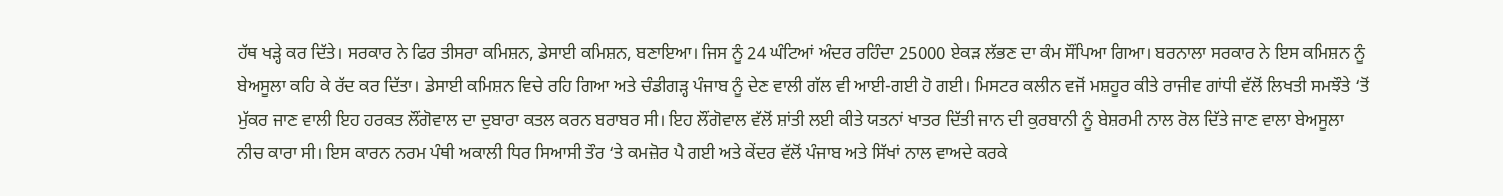ਹੱਥ ਖੜ੍ਹੇ ਕਰ ਦਿੱਤੇ। ਸਰਕਾਰ ਨੇ ਫਿਰ ਤੀਸਰਾ ਕਮਿਸ਼ਨ, ਡੇਸਾਈ ਕਮਿਸ਼ਨ, ਬਣਾਇਆ। ਜਿਸ ਨੂੰ 24 ਘੰਟਿਆਂ ਅੰਦਰ ਰਹਿੰਦਾ 25000 ਏਕੜ ਲੱਭਣ ਦਾ ਕੰਮ ਸੌਂਪਿਆ ਗਿਆ। ਬਰਨਾਲਾ ਸਰਕਾਰ ਨੇ ਇਸ ਕਮਿਸ਼ਨ ਨੂੰ ਬੇਅਸੂਲਾ ਕਹਿ ਕੇ ਰੱਦ ਕਰ ਦਿੱਤਾ। ਡੇਸਾਈ ਕਮਿਸ਼ਨ ਵਿਚੇ ਰਹਿ ਗਿਆ ਅਤੇ ਚੰਡੀਗੜ੍ਹ ਪੰਜਾਬ ਨੂੰ ਦੇਣ ਵਾਲੀ ਗੱਲ ਵੀ ਆਈ-ਗਈ ਹੋ ਗਈ। ਮਿਸਟਰ ਕਲੀਨ ਵਜੋਂ ਮਸ਼ਹੂਰ ਕੀਤੇ ਰਾਜੀਵ ਗਾਂਧੀ ਵੱਲੋਂ ਲਿਖਤੀ ਸਮਝੌਤੇ ‘ਤੋਂ ਮੁੱਕਰ ਜਾਣ ਵਾਲੀ ਇਹ ਹਰਕਤ ਲੌਂਗੋਵਾਲ ਦਾ ਦੁਬਾਰਾ ਕਤਲ ਕਰਨ ਬਰਾਬਰ ਸੀ। ਇਹ ਲੌਂਗੋਵਾਲ ਵੱਲੋਂ ਸ਼ਾਂਤੀ ਲਈ ਕੀਤੇ ਯਤਨਾਂ ਖਾਤਰ ਦਿੱਤੀ ਜਾਨ ਦੀ ਕੁਰਬਾਨੀ ਨੂੰ ਬੇਸ਼ਰਮੀ ਨਾਲ ਰੋਲ ਦਿੱਤੇ ਜਾਣ ਵਾਲਾ ਬੇਅਸੂਲਾ ਨੀਚ ਕਾਰਾ ਸੀ। ਇਸ ਕਾਰਨ ਨਰਮ ਪੰਥੀ ਅਕਾਲੀ ਧਿਰ ਸਿਆਸੀ ਤੌਰ ‘ਤੇ ਕਮਜ਼ੋਰ ਪੈ ਗਈ ਅਤੇ ਕੇਂਦਰ ਵੱਲੋਂ ਪੰਜਾਬ ਅਤੇ ਸਿੱਖਾਂ ਨਾਲ ਵਾਅਦੇ ਕਰਕੇ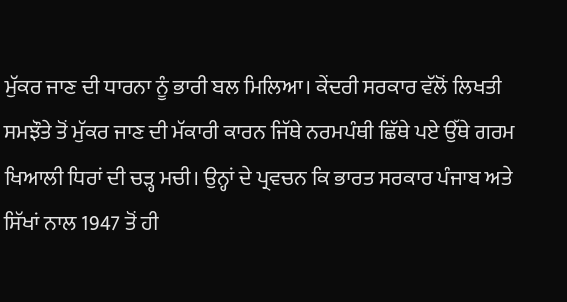ਮੁੱਕਰ ਜਾਣ ਦੀ ਧਾਰਨਾ ਨੂੰ ਭਾਰੀ ਬਲ ਮਿਲਿਆ। ਕੇਂਦਰੀ ਸਰਕਾਰ ਵੱਲੋਂ ਲਿਖਤੀ ਸਮਝੌਤੇ ਤੋਂ ਮੁੱਕਰ ਜਾਣ ਦੀ ਮੱਕਾਰੀ ਕਾਰਨ ਜਿੱਥੇ ਨਰਮਪੰਥੀ ਛਿੱਥੇ ਪਏ ਉੱਥੇ ਗਰਮ ਖਿਆਲੀ ਧਿਰਾਂ ਦੀ ਚੜ੍ਹ ਮਚੀ। ਉਨ੍ਹਾਂ ਦੇ ਪ੍ਰਵਚਨ ਕਿ ਭਾਰਤ ਸਰਕਾਰ ਪੰਜਾਬ ਅਤੇ ਸਿੱਖਾਂ ਨਾਲ 1947 ਤੋਂ ਹੀ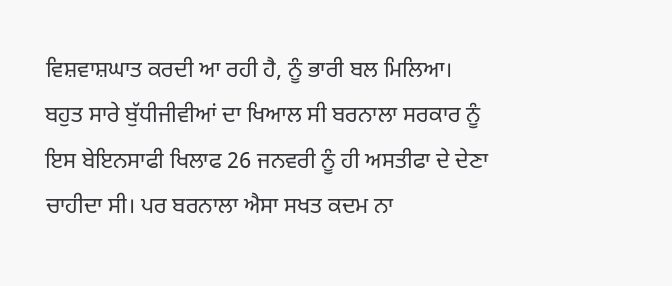ਵਿਸ਼ਵਾਸ਼ਘਾਤ ਕਰਦੀ ਆ ਰਹੀ ਹੈ, ਨੂੰ ਭਾਰੀ ਬਲ ਮਿਲਿਆ।
ਬਹੁਤ ਸਾਰੇ ਬੁੱਧੀਜੀਵੀਆਂ ਦਾ ਖਿਆਲ ਸੀ ਬਰਨਾਲਾ ਸਰਕਾਰ ਨੂੰ ਇਸ ਬੇਇਨਸਾਫੀ ਖਿਲਾਫ 26 ਜਨਵਰੀ ਨੂੰ ਹੀ ਅਸਤੀਫਾ ਦੇ ਦੇਣਾ ਚਾਹੀਦਾ ਸੀ। ਪਰ ਬਰਨਾਲਾ ਐਸਾ ਸਖਤ ਕਦਮ ਨਾ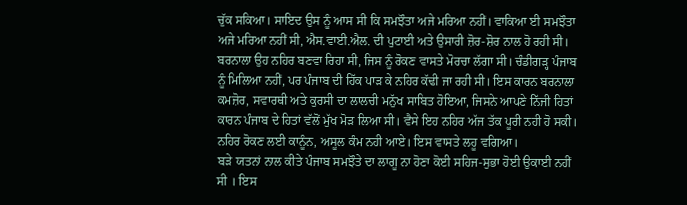ਚੁੱਕ ਸਕਿਆ। ਸਾਇਦ ਉਸ ਨੂੰ ਆਸ ਸੀ ਕਿ ਸਮਝੌਤਾ ਅਜੇ ਮਰਿਆ ਨਹੀਂ। ਵਾਕਿਆ ਈ ਸਮਝੌਤਾ ਅਜੇ ਮਰਿਆ ਨਹੀਂ ਸੀ, ਐਸ.ਵਾਈ.ਐਲ. ਦੀ ਪੁਟਾਈ ਅਤੇ ਉਸਾਰੀ ਜ਼ੋਰ-ਸ਼ੋਰ ਨਾਲ ਹੋ ਰਹੀ ਸੀ। ਬਰਨਾਲਾ ਉਹ ਨਹਿਰ ਬਣਵਾ ਰਿਹਾ ਸੀ, ਜਿਸ ਨੂੰ ਰੋਕਣ ਵਾਸਤੇ ਮੋਰਚਾ ਲੱਗਾ ਸੀ। ਚੰਡੀਗੜ੍ਹ ਪੰਜਾਬ ਨੂੰ ਮਿਲਿਆ ਨਹੀਂ, ਪਰ ਪੰਜਾਬ ਦੀ ਹਿੱਕ ਪਾੜ ਕੇ ਨਹਿਰ ਕੱਢੀ ਜਾ ਰਹੀ ਸੀ। ਇਸ ਕਾਰਨ ਬਰਨਾਲਾ ਕਮਜ਼ੋਰ, ਸਵਾਰਥੀ ਅਤੇ ਕੁਰਸੀ ਦਾ ਲਾਲਚੀ ਮਨੁੱਖ ਸਾਬਿਤ ਹੋਇਆ, ਜਿਸਨੇ ਆਪਣੇ ਨਿੱਜੀ ਹਿਤਾਂ ਕਾਰਨ ਪੰਜਾਬ ਦੇ ਹਿਤਾਂ ਵੱਲੋਂ ਮੁੱਖ ਮੋੜ ਲਿਆ ਸੀ। ਵੈਸੇ ਇਹ ਨਹਿਰ ਅੱਜ ਤੱਕ ਪੂਰੀ ਨਹੀ ਹੋ ਸਕੀ। ਨਹਿਰ ਰੋਕਣ ਲਈ ਕਾਨੂੰਨ, ਅਸੂਲ ਕੰਮ ਨਹੀ ਆਏ। ਇਸ ਵਾਸਤੇ ਲਹੂ ਵਗਿਆ।
ਬੜੇ ਯਤਨਾਂ ਨਾਲ ਕੀਤੇ ਪੰਜਾਬ ਸਮਝੌਤੇ ਦਾ ਲਾਗੂ ਨਾ ਹੋਣਾ ਕੋਈ ਸਹਿਜ-ਸੁਭਾ ਹੋਈ ਉਕਾਈ ਨਹੀਂ ਸੀ । ਇਸ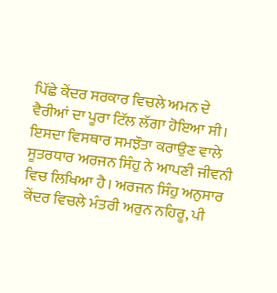ਪਿੱਛੇ ਕੇਂਦਰ ਸਰਕਾਰ ਵਿਚਲੇ ਅਮਨ ਦੇ ਵੈਰੀਆਂ ਦਾ ਪੂਰਾ ਟਿੱਲ ਲੱਗਾ ਹੋਇਆ ਸੀ। ਇਸਦਾ ਵਿਸਥਾਰ ਸਮਝੌਤਾ ਕਰਾਉਣ ਵਾਲੇ ਸੂਤਰਧਾਰ ਅਰਜਨ ਸਿੰਹੁ ਨੇ ਆਪਣੀ ਜੀਵਨੀ ਵਿਚ ਲਿਖਿਆ ਹੈ। ਅਰਜਨ ਸਿੰਹੁ ਅਨੁਸਾਰ ਕੇਂਦਰ ਵਿਚਲੇ ਮੰਤਰੀ ਅਰੁਨ ਨਹਿਰੂ, ਪੀ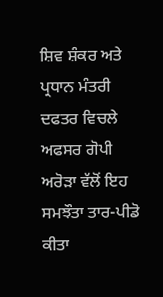ਸ਼ਿਵ ਸ਼ੰਕਰ ਅਤੇ ਪ੍ਰਧਾਨ ਮੰਤਰੀ ਦਫਤਰ ਵਿਚਲੇ ਅਫਸਰ ਗੋਪੀ ਅਰੋੜਾ ਵੱਲੋਂ ਇਹ ਸਮਝੌਤਾ ਤਾਰ-ਪੀਡੋ ਕੀਤਾ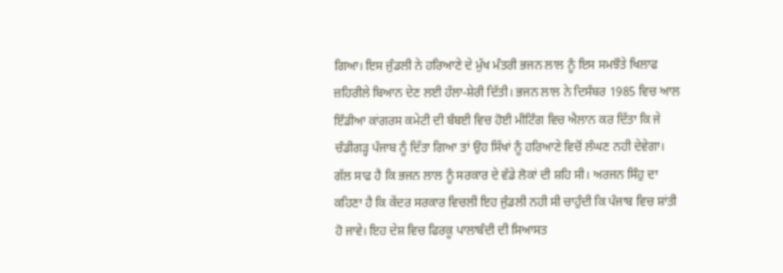ਗਿਆ। ਇਸ ਜੁੰਡਲੀ ਨੇ ਹਰਿਆਣੇ ਦੇ ਮੁੱਖ ਮੰਤਰੀ ਭਜਨ ਲਾਲ ਨੂੰ ਇਸ ਸਮਝੌਤੇ ਖਿਲਾਫ ਜ਼ਹਿਰੀਲੇ ਬਿਆਨ ਦੇਣ ਲਈ ਹੱਲਾ-ਸ਼ੇਰੀ ਦਿੱਤੀ। ਭਜਨ ਲਾਲ ਨੇ ਦਿਸੰਬਰ 1985 ਵਿਚ ਆਲ ਇੰਡੀਆ ਕਾਂਗਰਸ ਕਮੇਟੀ ਦੀ ਬੰਬਈ ਵਿਚ ਹੋਈ ਮੀਟਿੰਗ ਵਿਚ ਐਲਾਨ ਕਰ ਦਿੱਤਾ ਕਿ ਜੇ ਚੰਡੀਗੜ੍ਹ ਪੰਜਾਬ ਨੂੰ ਦਿੱਤਾ ਗਿਆ ਤਾਂ ਉਹ ਸਿੱਖਾਂ ਨੂੰ ਹਰਿਆਣੇ ਵਿਚੋਂ ਲੰਘਣ ਨਹੀ ਦੇਵੇਗਾ। ਗੱਲ ਸਾਫ ਹੈ ਕਿ ਭਜਨ ਲਾਲ ਨੂੰ ਸਰਕਾਰ ਦੇ ਵੱਡੇ ਲੋਕਾਂ ਦੀ ਸ਼ਹਿ ਸੀ। ਅਰਜਨ ਸਿੰਹੁ ਦਾ ਕਹਿਣਾ ਹੈ ਕਿ ਕੇਂਦਰ ਸਰਕਾਰ ਵਿਚਲੀ ਇਹ ਜੁੰਡਲੀ ਨਹੀ ਸੀ ਚਾਹੁੰਦੀ ਕਿ ਪੰਜਾਬ ਵਿਚ ਸ਼ਾਂਤੀ ਹੋ ਜਾਵੇ। ਇਹ ਦੇਸ਼ ਵਿਚ ਫਿਰਕੂ ਪਾਲਾਬੰਦੀ ਦੀ ਸਿਆਸਤ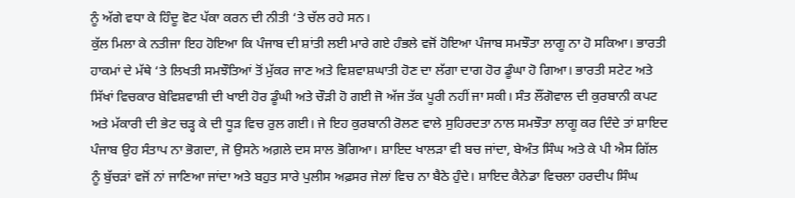ਨੂੰ ਅੱਗੇ ਵਧਾ ਕੇ ਹਿੰਦੂ ਵੋਟ ਪੱਕਾ ਕਰਨ ਦੀ ਨੀਤੀ ‘ਤੇ ਚੱਲ ਰਹੇ ਸਨ।
ਕੁੱਲ ਮਿਲਾ ਕੇ ਨਤੀਜਾ ਇਹ ਹੋਇਆ ਕਿ ਪੰਜਾਬ ਦੀ ਸ਼ਾਂਤੀ ਲਈ ਮਾਰੇ ਗਏ ਹੰਭਲੇ ਵਜੋਂ ਹੋਇਆ ਪੰਜਾਬ ਸਮਝੌਤਾ ਲਾਗੂ ਨਾ ਹੋ ਸਕਿਆ। ਭਾਰਤੀ ਹਾਕਮਾਂ ਦੇ ਮੱਥੇ ‘ਤੇ ਲਿਖਤੀ ਸਮਝੌਤਿਆਂ ਤੋਂ ਮੁੱਕਰ ਜਾਣ ਅਤੇ ਵਿਸ਼ਵਾਸ਼ਘਾਤੀ ਹੋਣ ਦਾ ਲੱਗਾ ਦਾਗ ਹੋਰ ਡੂੰਘਾ ਹੋ ਗਿਆ। ਭਾਰਤੀ ਸਟੇਟ ਅਤੇ ਸਿੱਖਾਂ ਵਿਚਕਾਰ ਬੇਵਿਸ਼ਵਾਸ਼ੀ ਦੀ ਖਾਈ ਹੋਰ ਡੂੰਘੀ ਅਤੇ ਚੌੜੀ ਹੋ ਗਈ ਜੋ ਅੱਜ ਤੱਕ ਪੂਰੀ ਨਹੀਂ ਜਾ ਸਕੀ। ਸੰਤ ਲੌਂਗੋਵਾਲ ਦੀ ਕੁਰਬਾਨੀ ਕਪਟ ਅਤੇ ਮੱਕਾਰੀ ਦੀ ਭੇਟ ਚੜ੍ਹ ਕੇ ਦੀ ਧੂੜ ਵਿਚ ਰੁਲ ਗਈ। ਜੇ ਇਹ ਕੁਰਬਾਨੀ ਰੋਲਣ ਵਾਲੇ ਸੁਹਿਰਦਤਾ ਨਾਲ ਸਮਝੌਤਾ ਲਾਗੂ ਕਰ ਦਿੰਦੇ ਤਾਂ ਸ਼ਾਇਦ ਪੰਜਾਬ ਉਹ ਸੰਤਾਪ ਨਾ ਭੋਗਦਾ, ਜੋ ਉਸਨੇ ਅਗ਼ਲੇ ਦਸ ਸਾਲ ਭੋਗਿਆ। ਸ਼ਾਇਦ ਖਾਲੜਾ ਵੀ ਬਚ ਜਾਂਦਾ, ਬੇਅੰਤ ਸਿੰਘ ਅਤੇ ਕੇ ਪੀ ਐਸ ਗਿੱਲ ਨੂੰ ਬੁੱਚੜਾਂ ਵਜੋਂ ਨਾਂ ਜਾਣਿਆ ਜਾਂਦਾ ਅਤੇ ਬਹੁਤ ਸਾਰੇ ਪੁਲੀਸ ਅਫ਼ਸਰ ਜੇਲਾਂ ਵਿਚ ਨਾ ਬੈਠੇ ਹੁੰਦੇ। ਸ਼ਾਇਦ ਕੈਨੇਡਾ ਵਿਚਲਾ ਹਰਦੀਪ ਸਿੰਘ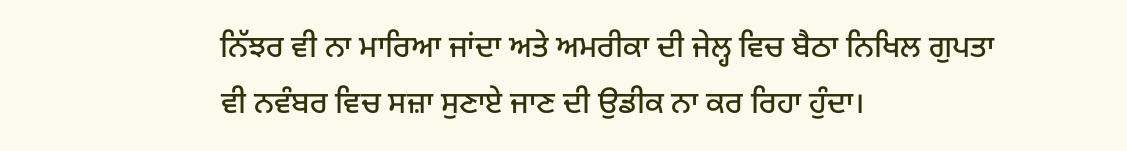ਨਿੱਝਰ ਵੀ ਨਾ ਮਾਰਿਆ ਜਾਂਦਾ ਅਤੇ ਅਮਰੀਕਾ ਦੀ ਜੇਲ੍ਹ ਵਿਚ ਬੈਠਾ ਨਿਖਿਲ ਗੁਪਤਾ ਵੀ ਨਵੰਬਰ ਵਿਚ ਸਜ਼ਾ ਸੁਣਾਏ ਜਾਣ ਦੀ ਉਡੀਕ ਨਾ ਕਰ ਰਿਹਾ ਹੁੰਦਾ।